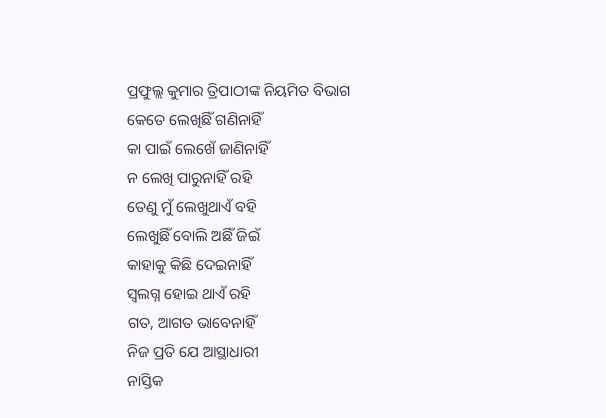ପ୍ରଫୁଲ୍ଲ କୁମାର ତ୍ରିପାଠୀଙ୍କ ନିୟମିତ ବିଭାଗ
କେତେ ଲେଖିଛିଁ ଗଣିନାହିଁ
କା ପାଇଁ ଲେଖେଁ ଜାଣିନାହିଁ
ନ ଲେଖି ପାରୁନାହିଁ ରହି
ତେଣୁ ମୁଁ ଲେଖୁଥାଏଁ ବହି
ଲେଖୁଛିଁ ବୋଲି ଅଛିଁ ଜିଇଁ
କାହାକୁ କିଛି ଦେଇନାହିଁ
ସ୍ବଲଗ୍ନ ହୋଇ ଥାଏଁ ରହି
ଗତ, ଆଗତ ଭାବେନାହିଁ
ନିଜ ପ୍ରତି ଯେ ଆସ୍ଥାଧାରୀ
ନାସ୍ତିକ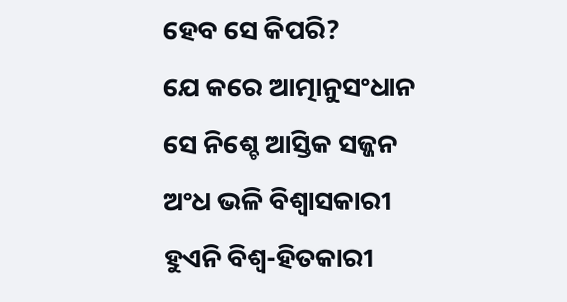ହେବ ସେ କିପରି?
ଯେ କରେ ଆତ୍ମାନୁସଂଧାନ
ସେ ନିଶ୍ଚେ ଆସ୍ତିକ ସଜ୍ଜନ
ଅଂଧ ଭଳି ବିଶ୍ବାସକାରୀ
ହୁଏନି ବିଶ୍ବ-ହିତକାରୀ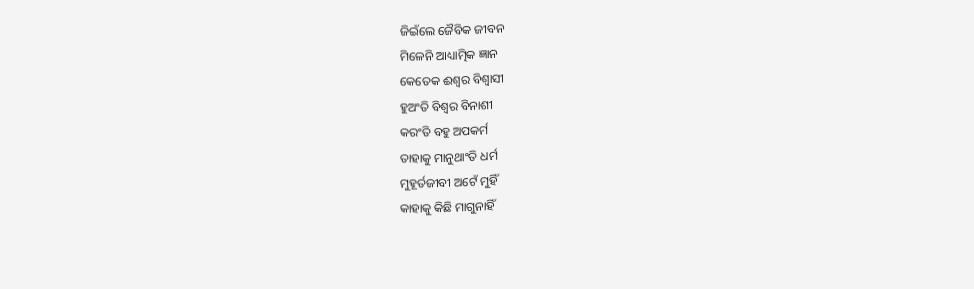ଜିଇଁଲେ ଜୈବିକ ଜୀବନ
ମିଳେନି ଆଧ୍ୟାତ୍ମିକ ଜ୍ଞାନ
କେତେକ ଈଶ୍ବର ବିଶ୍ବାସୀ
ହୁଅଂତି ବିଶ୍ବର ବିନାଶୀ
କରଂତି ବହୁ ଅପକର୍ମ
ତାହାକୁ ମାନୁଥାଂତି ଧର୍ମ
ମୁହୂର୍ତଜୀବୀ ଅଟେଁ ମୁହିଁ
କାହାକୁ କିଛି ମାଗୁନାହିଁ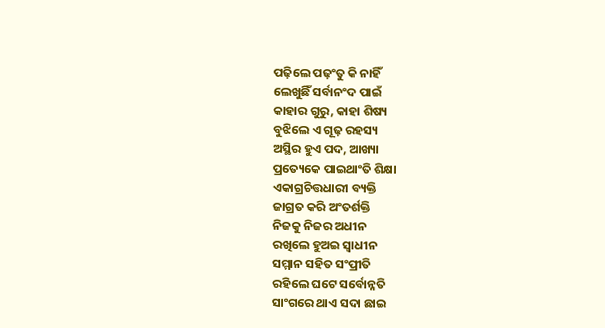ପଢ଼ିଲେ ପଢ଼ଂତୁ କି ନାହିଁ
ଲେଖୁଛିଁ ସର୍ବାନଂଦ ପାଇଁ
କାହାର ଗୁରୁ, କାହା ଶିଷ୍ୟ
ବୁଝିଲେ ଏ ଗୂଢ଼ ରହସ୍ୟ
ଅସ୍ଥିର ହୁଏ ପଦ, ଆଖ୍ୟା
ପ୍ରତ୍ୟେକେ ପାଇଥାଂତି ଶିକ୍ଷା
ଏକାଗ୍ରଚିତ୍ତଧାରୀ ବ୍ୟକ୍ତି
ଜାଗ୍ରତ କରି ଅଂତର୍ଶକ୍ତି
ନିଜକୁ ନିଜର ଅଧୀନ
ରଖିଲେ ହୁଅଇ ସ୍ବାଧୀନ
ସମ୍ମାନ ସହିତ ସଂପ୍ରୀତି
ରହିଲେ ଘଟେ ସର୍ବୋନ୍ନତି
ସାଂଗରେ ଥାଏ ସଦା ଛାଇ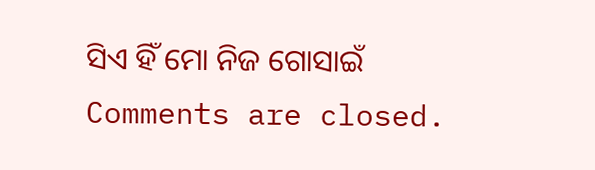ସିଏ ହିଁ ମୋ ନିଜ ଗୋସାଇଁ
Comments are closed.